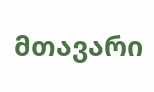მთავარი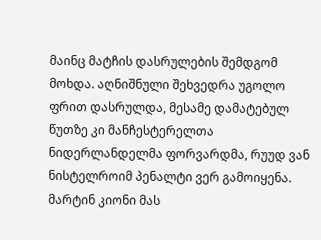მაინც მატჩის დასრულების შემდგომ მოხდა. აღნიშნული შეხვედრა უგოლო ფრით დასრულდა, მესამე დამატებულ წუთზე კი მანჩესტერელთა ნიდერლანდელმა ფორვარდმა, რუუდ ვან ნისტელროიმ პენალტი ვერ გამოიყენა. მარტინ კიონი მას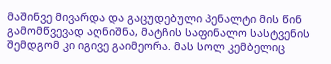მაშინვე მივარდა და გაცუდებული პენალტი მის წინ გამომწვევად აღნიშნა, მატჩის საფინალო სასტვენის შემდგომ კი იგივე გაიმეორა. მას სოლ კემბელიც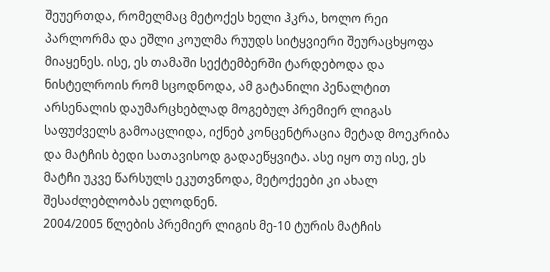შეუერთდა, რომელმაც მეტოქეს ხელი ჰკრა, ხოლო რეი პარლორმა და ეშლი კოულმა რუუდს სიტყვიერი შეურაცხყოფა მიაყენეს. ისე, ეს თამაში სექტემბერში ტარდებოდა და ნისტელროის რომ სცოდნოდა, ამ გატანილი პენალტით არსენალის დაუმარცხებლად მოგებულ პრემიერ ლიგას საფუძველს გამოაცლიდა, იქნებ კონცენტრაცია მეტად მოეკრიბა და მატჩის ბედი სათავისოდ გადაეწყვიტა. ასე იყო თუ ისე, ეს მატჩი უკვე წარსულს ეკუთვნოდა, მეტოქეები კი ახალ შესაძლებლობას ელოდნენ.
2004/2005 წლების პრემიერ ლიგის მე-10 ტურის მატჩის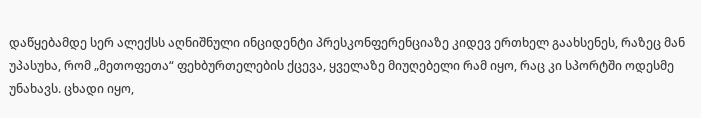დაწყებამდე სერ ალექსს აღნიშნული ინციდენტი პრესკონფერენციაზე კიდევ ერთხელ გაახსენეს, რაზეც მან უპასუხა, რომ „მეთოფეთა“ ფეხბურთელების ქცევა, ყველაზე მიუღებელი რამ იყო, რაც კი სპორტში ოდესმე უნახავს. ცხადი იყო,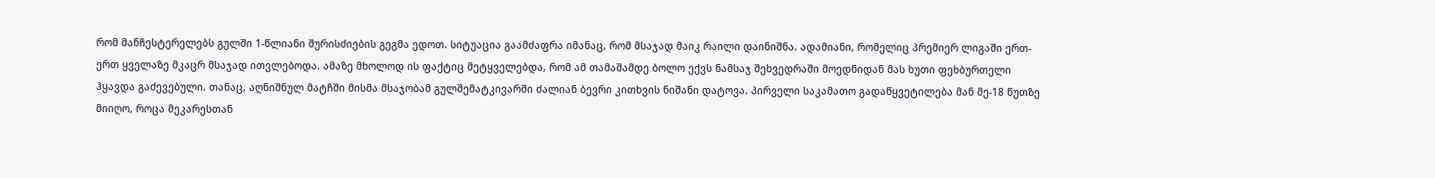რომ მანჩესტერელებს გულში 1-წლიანი შურისძიების გეგმა ედოთ. სიტუაცია გაამძაფრა იმანაც, რომ მსაჯად მაიკ რაილი დაინიშნა. ადამიანი, რომელიც პრემიერ ლიგაში ერთ-ერთ ყველაზე მკაცრ მსაჯად ითვლებოდა. ამაზე მხოლოდ ის ფაქტიც მეტყველებდა, რომ ამ თამაშამდე ბოლო ექვს ნამსაჯ შეხვედრაში მოედნიდან მას ხუთი ფეხბურთელი ჰყავდა გაძევებული. თანაც, აღნიშნულ მატჩში მისმა მსაჯობამ გულშემატკივარში ძალიან ბევრი კითხვის ნიშანი დატოვა. პირველი საკამათო გადაწყვეტილება მან მე-18 წუთზე მიიღო, როცა მეკარესთან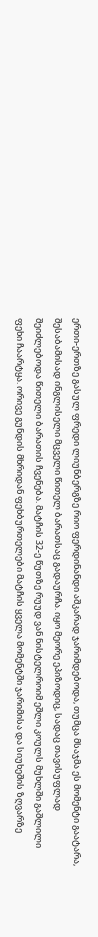ერთი-ერთზე გასულ ფრედი ლიუნბერგზე რიო ფერდინანდი აშკარად ჯარიმდებოდა, თუმცა მსაჯმა ეს მომენტი გაატარა, შესაბამისად ინგლისელი მცველი წითელ ბარათსაც გადაურჩა. იყო მეორე ეპიზოდიც, სადაც თავისუფლად შეიძლებოდა წითელი ბარათის ჩვენება. მატჩის 32-ე წუთზე რუუდ ვან ნისტელროიმ ეშლი კოულს მუხლში გაშლილი ფეხი ჩაარტყა. ორივე გუნდის მხრიდან ფეხბურთელები მატჩის ყველა მომენტში ჯარიმისა და სიუხეშის ზღვარზე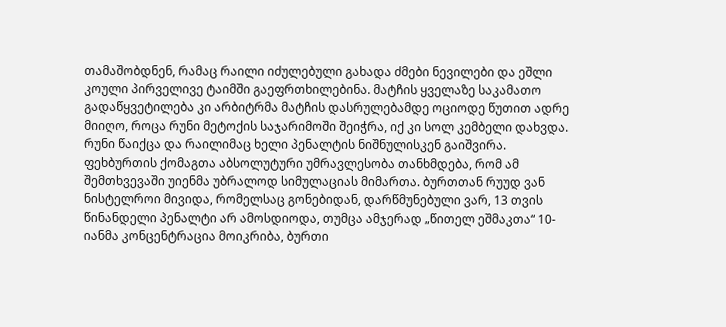თამაშობდნენ, რამაც რაილი იძულებული გახადა ძმები ნევილები და ეშლი კოული პირველივე ტაიმში გაეფრთხილებინა. მატჩის ყველაზე საკამათო გადაწყვეტილება კი არბიტრმა მატჩის დასრულებამდე ოციოდე წუთით ადრე მიიღო, როცა რუნი მეტოქის საჯარიმოში შეიჭრა, იქ კი სოლ კემბელი დახვდა. რუნი წაიქცა და რაილიმაც ხელი პენალტის ნიშნულისკენ გაიშვირა. ფეხბურთის ქომაგთა აბსოლუტური უმრავლესობა თანხმდება, რომ ამ შემთხვევაში უიენმა უბრალოდ სიმულაციას მიმართა. ბურთთან რუუდ ვან ნისტელროი მივიდა, რომელსაც გონებიდან, დარწმუნებული ვარ, 13 თვის წინანდელი პენალტი არ ამოსდიოდა, თუმცა ამჯერად „წითელ ეშმაკთა“ 10-იანმა კონცენტრაცია მოიკრიბა, ბურთი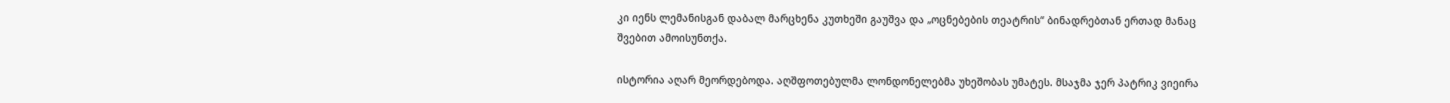კი იენს ლემანისგან დაბალ მარცხენა კუთხეში გაუშვა და „ოცნებების თეატრის“ ბინადრებთან ერთად მანაც შვებით ამოისუნთქა.

ისტორია აღარ მეორდებოდა. აღშფოთებულმა ლონდონელებმა უხეშობას უმატეს. მსაჯმა ჯერ პატრიკ ვიეირა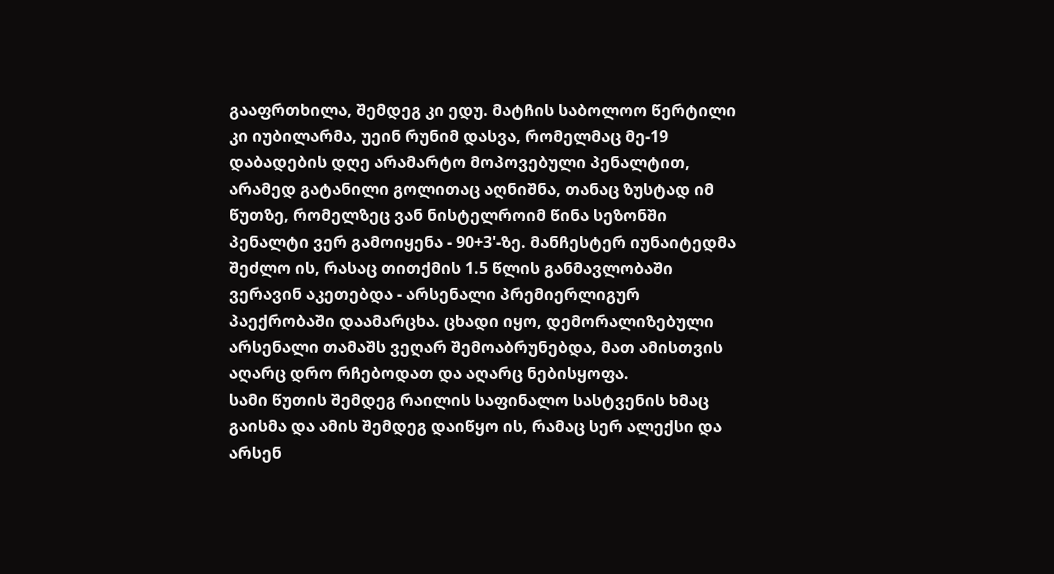გააფრთხილა, შემდეგ კი ედუ. მატჩის საბოლოო წერტილი კი იუბილარმა, უეინ რუნიმ დასვა, რომელმაც მე-19 დაბადების დღე არამარტო მოპოვებული პენალტით, არამედ გატანილი გოლითაც აღნიშნა, თანაც ზუსტად იმ წუთზე, რომელზეც ვან ნისტელროიმ წინა სეზონში პენალტი ვერ გამოიყენა - 90+3'-ზე. მანჩესტერ იუნაიტედმა შეძლო ის, რასაც თითქმის 1.5 წლის განმავლობაში ვერავინ აკეთებდა - არსენალი პრემიერლიგურ პაექრობაში დაამარცხა. ცხადი იყო, დემორალიზებული არსენალი თამაშს ვეღარ შემოაბრუნებდა, მათ ამისთვის აღარც დრო რჩებოდათ და აღარც ნებისყოფა.
სამი წუთის შემდეგ რაილის საფინალო სასტვენის ხმაც გაისმა და ამის შემდეგ დაიწყო ის, რამაც სერ ალექსი და არსენ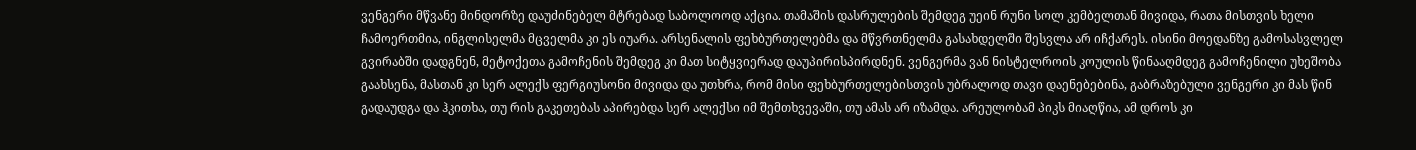ვენგერი მწვანე მინდორზე დაუძინებელ მტრებად საბოლოოდ აქცია. თამაშის დასრულების შემდეგ უეინ რუნი სოლ კემბელთან მივიდა, რათა მისთვის ხელი ჩამოერთმია, ინგლისელმა მცველმა კი ეს იუარა. არსენალის ფეხბურთელებმა და მწვრთნელმა გასახდელში შესვლა არ იჩქარეს. ისინი მოედანზე გამოსასვლელ გვირაბში დადგნენ, მეტოქეთა გამოჩენის შემდეგ კი მათ სიტყვიერად დაუპირისპირდნენ. ვენგერმა ვან ნისტელროის კოულის წინააღმდეგ გამოჩენილი უხეშობა გაახსენა, მასთან კი სერ ალექს ფერგიუსონი მივიდა და უთხრა, რომ მისი ფეხბურთელებისთვის უბრალოდ თავი დაენებებინა, გაბრაზებული ვენგერი კი მას წინ გადაუდგა და ჰკითხა, თუ რის გაკეთებას აპირებდა სერ ალექსი იმ შემთხვევაში, თუ ამას არ იზამდა. არეულობამ პიკს მიაღწია, ამ დროს კი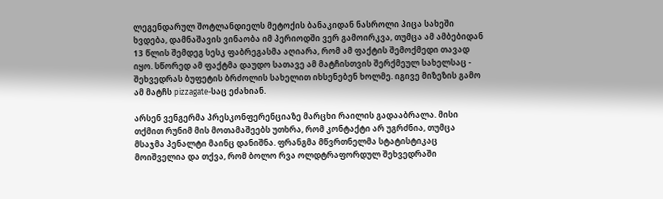ლეგენდარულ შოტლანდიელს მეტოქის ბანაკიდან ნასროლი პიცა სახეში ხვდება, დამნაშავის ვინაობა იმ პერიოდში ვერ გამოირკვა, თუმცა ამ ამბებიდან 13 წლის შემდეგ სესკ ფაბრეგასმა აღიარა, რომ ამ ფაქტის შემოქმედი თავად იყო. სწორედ ამ ფაქტმა დაუდო სათავე ამ მატჩისთვის შერქმეულ სახელსაც - შეხვედრას ბუფეტის ბრძოლის სახელით იხსენებენ ხოლმე. იგივე მიზეზის გამო ამ მატჩს pizzagate-საც ეძახიან.

არსენ ვენგერმა პრესკონფერენციაზე მარცხი რაილის გადააბრალა. მისი თქმით რუნიმ მის მოთამაშეებს უთხრა, რომ კონტაქტი არ უგრძნია, თუმცა მსაჯმა პენალტი მაინც დანიშნა. ფრანგმა მწვრთნელმა სტატისტიკაც მოიშველია და თქვა, რომ ბოლო რვა ოლდტრაფორდულ შეხვედრაში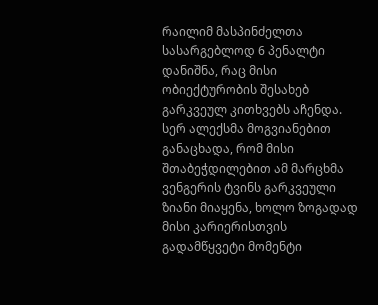რაილიმ მასპინძელთა სასარგებლოდ 6 პენალტი დანიშნა, რაც მისი ობიექტურობის შესახებ გარკვეულ კითხვებს აჩენდა. სერ ალექსმა მოგვიანებით განაცხადა, რომ მისი შთაბეჭდილებით ამ მარცხმა ვენგერის ტვინს გარკვეული ზიანი მიაყენა, ხოლო ზოგადად მისი კარიერისთვის გადამწყვეტი მომენტი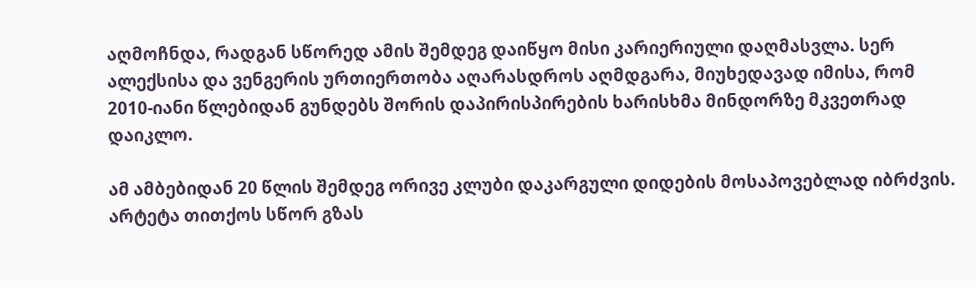აღმოჩნდა, რადგან სწორედ ამის შემდეგ დაიწყო მისი კარიერიული დაღმასვლა. სერ ალექსისა და ვენგერის ურთიერთობა აღარასდროს აღმდგარა, მიუხედავად იმისა, რომ 2010-იანი წლებიდან გუნდებს შორის დაპირისპირების ხარისხმა მინდორზე მკვეთრად დაიკლო.

ამ ამბებიდან 20 წლის შემდეგ ორივე კლუბი დაკარგული დიდების მოსაპოვებლად იბრძვის. არტეტა თითქოს სწორ გზას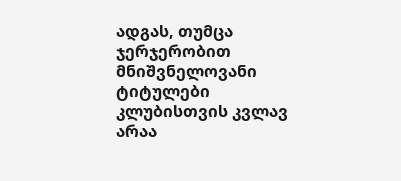ადგას, თუმცა ჯერჯერობით მნიშვნელოვანი ტიტულები კლუბისთვის კვლავ არაა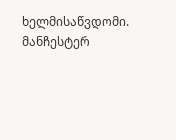ხელმისაწვდომი. მანჩესტერ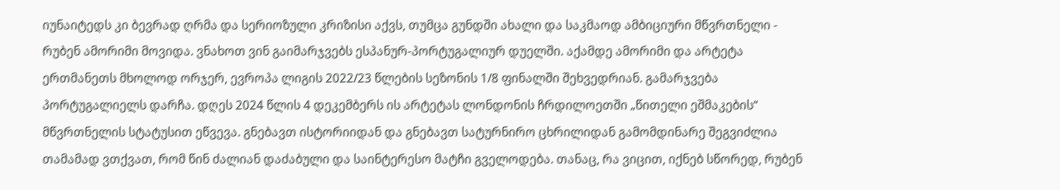იუნაიტედს კი ბევრად ღრმა და სერიოზული კრიზისი აქვს, თუმცა გუნდში ახალი და საკმაოდ ამბიციური მწვრთნელი - რუბენ ამორიმი მოვიდა. ვნახოთ ვინ გაიმარჯვებს ესპანურ-პორტუგალიურ დუელში. აქამდე ამორიმი და არტეტა ერთმანეთს მხოლოდ ორჯერ, ევროპა ლიგის 2022/23 წლების სეზონის 1/8 ფინალში შეხვედრიან. გამარჯვება პორტუგალიელს დარჩა. დღეს 2024 წლის 4 დეკემბერს ის არტეტას ლონდონის ჩრდილოეთში „წითელი ეშმაკების“ მწვრთნელის სტატუსით ეწვევა. გნებავთ ისტორიიდან და გნებავთ სატურნირო ცხრილიდან გამომდინარე შეგვიძლია თამამად ვთქვათ, რომ წინ ძალიან დაძაბული და საინტერესო მატჩი გველოდება. თანაც, რა ვიცით, იქნებ სწორედ, რუბენ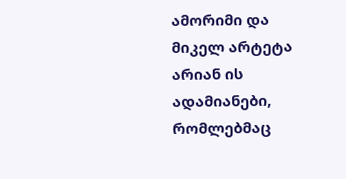ამორიმი და მიკელ არტეტა არიან ის ადამიანები, რომლებმაც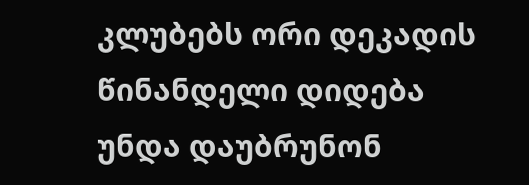კლუბებს ორი დეკადის წინანდელი დიდება უნდა დაუბრუნონ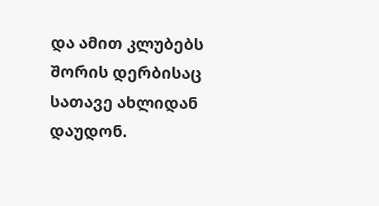და ამით კლუბებს შორის დერბისაც სათავე ახლიდან დაუდონ.